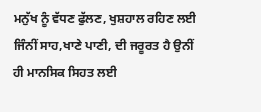ਮਨੁੱਖ ਨੂੰ ਵੱਧਣ ਫੁੱਲਣ, ਖੁਸ਼ਹਾਲ ਰਹਿਣ ਲਈ ਜਿੰਨੀਂ ਸਾਹ,ਖਾਣੇ ਪਾਣੀ, ਦੀ ਜਰੂਰਤ ਹੈ ਉਨੀਂ ਹੀ ਮਾਨਸਿਕ ਸਿਹਤ ਲਈ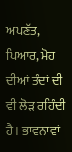ਅਪਣੱਤ, ਪਿਆਰ, ਮੋਹ ਦੀਆਂ ਤੰਦਾਂ ਦੀ ਵੀ ਲੋੜ ਰਹਿੰਦੀ ਹੈ। ਭਾਵਨਾਵਾਂ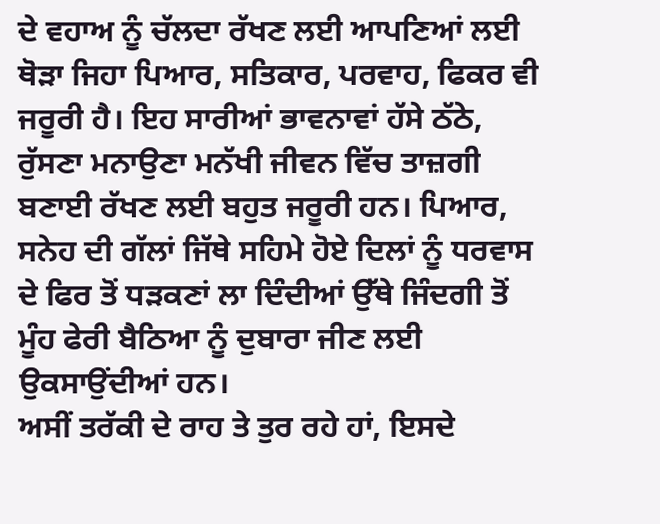ਦੇ ਵਹਾਅ ਨੂੰ ਚੱਲਦਾ ਰੱਖਣ ਲਈ ਆਪਣਿਆਂ ਲਈ ਥੋੜਾ ਜਿਹਾ ਪਿਆਰ, ਸਤਿਕਾਰ, ਪਰਵਾਹ, ਫਿਕਰ ਵੀ ਜਰੂਰੀ ਹੈ। ਇਹ ਸਾਰੀਆਂ ਭਾਵਨਾਵਾਂ ਹੱਸੇ ਠੱਠੇ, ਰੁੱਸਣਾ ਮਨਾਉਣਾ ਮਨੱਖੀ ਜੀਵਨ ਵਿੱਚ ਤਾਜ਼ਗੀ ਬਣਾਈ ਰੱਖਣ ਲਈ ਬਹੁਤ ਜਰੂਰੀ ਹਨ। ਪਿਆਰ, ਸਨੇਹ ਦੀ ਗੱਲਾਂ ਜਿੱਥੇ ਸਹਿਮੇ ਹੋਏ ਦਿਲਾਂ ਨੂੰ ਧਰਵਾਸ ਦੇ ਫਿਰ ਤੋਂ ਧੜਕਣਾਂ ਲਾ ਦਿੰਦੀਆਂ ਉੱਥੇ ਜਿੰਦਗੀ ਤੋਂ ਮੂੰਹ ਫੇਰੀ ਬੈਠਿਆ ਨੂੰ ਦੁਬਾਰਾ ਜੀਣ ਲਈ ਉਕਸਾਉਂਦੀਆਂ ਹਨ।
ਅਸੀਂ ਤਰੱਕੀ ਦੇ ਰਾਹ ਤੇ ਤੁਰ ਰਹੇ ਹਾਂ, ਇਸਦੇ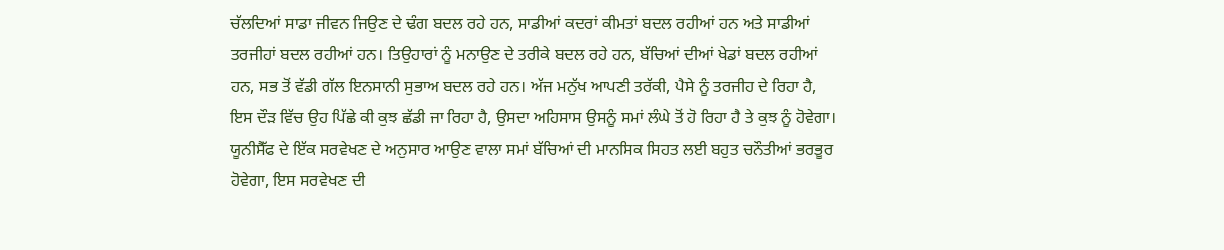ਚੱਲਦਿਆਂ ਸਾਡਾ ਜੀਵਨ ਜਿਉਣ ਦੇ ਢੰਗ ਬਦਲ ਰਹੇ ਹਨ, ਸਾਡੀਆਂ ਕਦਰਾਂ ਕੀਮਤਾਂ ਬਦਲ ਰਹੀਆਂ ਹਨ ਅਤੇ ਸਾਡੀਆਂ ਤਰਜੀਹਾਂ ਬਦਲ ਰਹੀਆਂ ਹਨ। ਤਿਉਹਾਰਾਂ ਨੂੰ ਮਨਾਉਣ ਦੇ ਤਰੀਕੇ ਬਦਲ ਰਹੇ ਹਨ, ਬੱਚਿਆਂ ਦੀਆਂ ਖੇਡਾਂ ਬਦਲ ਰਹੀਆਂ ਹਨ, ਸਭ ਤੋਂ ਵੱਡੀ ਗੱਲ ਇਨਸਾਨੀ ਸੁਭਾਅ ਬਦਲ ਰਹੇ ਹਨ। ਅੱਜ ਮਨੁੱਖ ਆਪਣੀ ਤਰੱਕੀ, ਪੈਸੇ ਨੂੰ ਤਰਜੀਹ ਦੇ ਰਿਹਾ ਹੈ, ਇਸ ਦੌੜ ਵਿੱਚ ਉਹ ਪਿੱਛੇ ਕੀ ਕੁਝ ਛੱਡੀ ਜਾ ਰਿਹਾ ਹੈ, ਉਸਦਾ ਅਹਿਸਾਸ ਉਸਨੂੰ ਸਮਾਂ ਲੰਘੇ ਤੋਂ ਹੋ ਰਿਹਾ ਹੈ ਤੇ ਕੁਝ ਨੂੰ ਹੋਵੇਗਾ।
ਯੂਨੀਸੈੱਫ ਦੇ ਇੱਕ ਸਰਵੇਖਣ ਦੇ ਅਨੁਸਾਰ ਆਉਣ ਵਾਲਾ ਸਮਾਂ ਬੱਚਿਆਂ ਦੀ ਮਾਨਸਿਕ ਸਿਹਤ ਲਈ ਬਹੁਤ ਚਨੌਤੀਆਂ ਭਰਭੂਰ ਹੋਵੇਗਾ, ਇਸ ਸਰਵੇਖਣ ਦੀ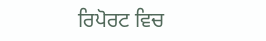ਰਿਪੋਰਟ ਵਿਚ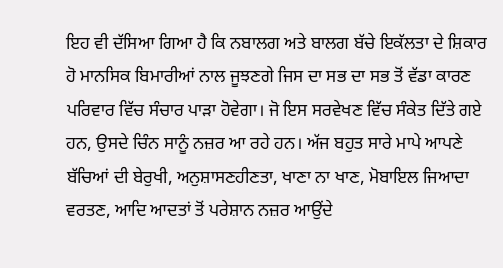ਇਹ ਵੀ ਦੱਸਿਆ ਗਿਆ ਹੈ ਕਿ ਨਬਾਲਗ ਅਤੇ ਬਾਲਗ ਬੱਚੇ ਇਕੱਲਤਾ ਦੇ ਸ਼ਿਕਾਰ ਹੋ ਮਾਨਸਿਕ ਬਿਮਾਰੀਆਂ ਨਾਲ ਜੂਝਣਗੇ ਜਿਸ ਦਾ ਸਭ ਦਾ ਸਭ ਤੋਂ ਵੱਡਾ ਕਾਰਣ ਪਰਿਵਾਰ ਵਿੱਚ ਸੰਚਾਰ ਪਾੜਾ ਹੋਵੇਗਾ। ਜੋ ਇਸ ਸਰਵੇਖਣ ਵਿੱਚ ਸੰਕੇਤ ਦਿੱਤੇ ਗਏ ਹਨ, ਉਸਦੇ ਚਿੰਨ ਸਾਨੂੰ ਨਜ਼ਰ ਆ ਰਹੇ ਹਨ। ਅੱਜ ਬਹੁਤ ਸਾਰੇ ਮਾਪੇ ਆਪਣੇ ਬੱਚਿਆਂ ਦੀ ਬੇਰੁਖੀ, ਅਨੁਸ਼ਾਸਣਹੀਣਤਾ, ਖਾਣਾ ਨਾ ਖਾਣ, ਮੋਬਾਇਲ ਜਿਆਦਾ ਵਰਤਣ, ਆਦਿ ਆਦਤਾਂ ਤੋਂ ਪਰੇਸ਼ਾਨ ਨਜ਼ਰ ਆਉਂਦੇ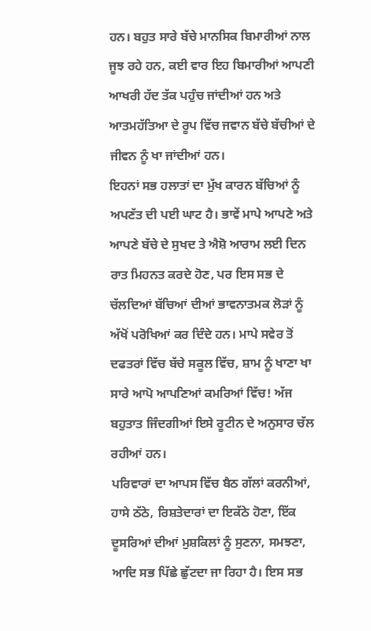ਹਨ। ਬਹੁਤ ਸਾਰੇ ਬੱਚੇ ਮਾਨਸਿਕ ਬਿਮਾਰੀਆਂ ਨਾਲ ਜੂਝ ਰਹੇ ਹਨ, ਕਈ ਵਾਰ ਇਹ ਬਿਮਾਰੀਆਂ ਆਪਣੀ ਆਖਰੀ ਹੱਦ ਤੱਕ ਪਹੁੰਚ ਜਾਂਦੀਆਂ ਹਨ ਅਤੇ ਆਤਮਹੱਤਿਆ ਦੇ ਰੂਪ ਵਿੱਚ ਜਵਾਨ ਬੱਚੇ ਬੱਚੀਆਂ ਦੇ ਜੀਵਨ ਨੂੰ ਖਾ ਜਾਂਦੀਆਂ ਹਨ।
ਇਹਨਾਂ ਸਭ ਹਲਾਤਾਂ ਦਾ ਮੁੱਖ ਕਾਰਨ ਬੱਚਿਆਂ ਨੂੰ ਅਪਣੱਤ ਦੀ ਪਈ ਘਾਟ ਹੈ। ਭਾਵੇਂ ਮਾਪੇ ਆਪਣੇ ਅਤੇ ਆਪਣੇ ਬੱਚੇ ਦੇ ਸੁਖਦ ਤੇ ਐਸ਼ੋ ਆਰਾਮ ਲਈ ਦਿਨ ਰਾਤ ਮਿਹਨਤ ਕਰਦੇ ਹੋਣ, ਪਰ ਇਸ ਸਭ ਦੇ ਚੱਲਦਿਆਂ ਬੱਚਿਆਂ ਦੀਆਂ ਭਾਵਨਾਤਮਕ ਲੋੜਾਂ ਨੂੰ ਅੱਖੋਂ ਪਰੋਖਿਆਂ ਕਰ ਦਿੰਦੇ ਹਨ। ਮਾਪੇ ਸਵੇਰ ਤੋਂ ਦਫਤਰਾਂ ਵਿੱਚ ਬੱਚੇ ਸਕੂਲ ਵਿੱਚ, ਸ਼ਾਮ ਨੂੰ ਖਾਣਾ ਖਾ ਸਾਰੇ ਆਪੋ ਆਪਣਿਆਂ ਕਮਰਿਆਂ ਵਿੱਚ! ਅੱਜ ਬਹੁਤਾਤ ਜਿੰਦਗੀਆਂ ਇਸੇ ਰੂਟੀਨ ਦੇ ਅਨੁਸਾਰ ਚੱਲ ਰਹੀਆਂ ਹਨ।
ਪਰਿਵਾਰਾਂ ਦਾ ਆਪਸ ਵਿੱਚ ਬੈਠ ਗੱਲਾਂ ਕਰਨੀਆਂ, ਹਾਸੇ ਠੱਠੇ, ਰਿਸ਼ਤੇਦਾਰਾਂ ਦਾ ਇਕੱਠੇ ਹੋਣਾ, ਇੱਕ ਦੂਸਰਿਆਂ ਦੀਆਂ ਮੁਸ਼ਕਿਲਾਂ ਨੂੰ ਸੁਣਨਾ, ਸਮਝਣਾ, ਆਦਿ ਸਭ ਪਿੱਛੇ ਛੁੱਟਦਾ ਜਾ ਰਿਹਾ ਹੈ। ਇਸ ਸਭ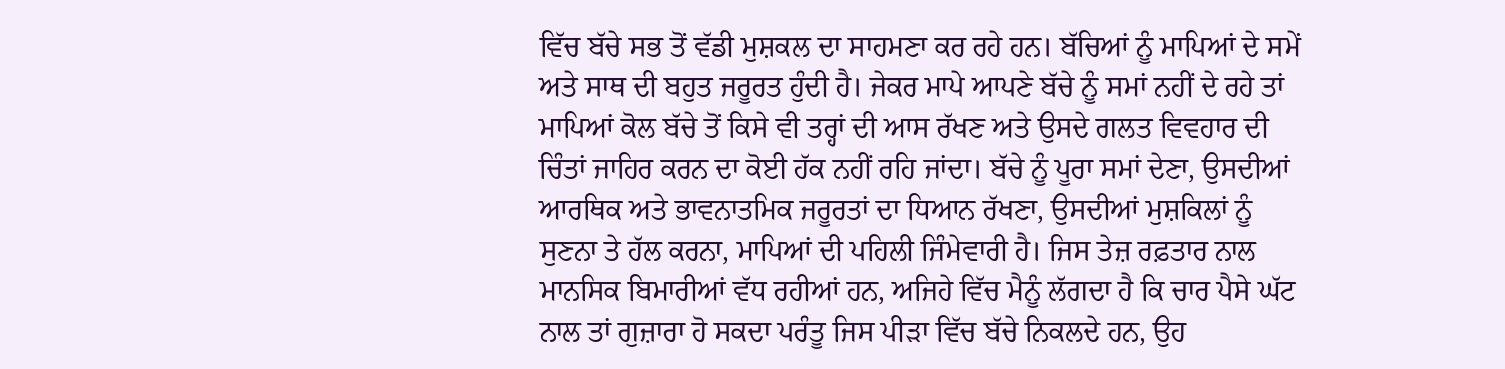ਵਿੱਚ ਬੱਚੇ ਸਭ ਤੋਂ ਵੱਡੀ ਮੁਸ਼ਕਲ ਦਾ ਸਾਹਮਣਾ ਕਰ ਰਹੇ ਹਨ। ਬੱਚਿਆਂ ਨੂੰ ਮਾਪਿਆਂ ਦੇ ਸਮੇਂ ਅਤੇ ਸਾਥ ਦੀ ਬਹੁਤ ਜਰੂਰਤ ਹੁੰਦੀ ਹੈ। ਜੇਕਰ ਮਾਪੇ ਆਪਣੇ ਬੱਚੇ ਨੂੰ ਸਮਾਂ ਨਹੀਂ ਦੇ ਰਹੇ ਤਾਂ ਮਾਪਿਆਂ ਕੋਲ ਬੱਚੇ ਤੋਂ ਕਿਸੇ ਵੀ ਤਰ੍ਹਾਂ ਦੀ ਆਸ ਰੱਖਣ ਅਤੇ ਉਸਦੇ ਗਲਤ ਵਿਵਹਾਰ ਦੀ ਚਿੰਤਾਂ ਜਾਹਿਰ ਕਰਨ ਦਾ ਕੋਈ ਹੱਕ ਨਹੀਂ ਰਹਿ ਜਾਂਦਾ। ਬੱਚੇ ਨੂੰ ਪੂਰਾ ਸਮਾਂ ਦੇਣਾ, ਉਸਦੀਆਂ ਆਰਥਿਕ ਅਤੇ ਭਾਵਨਾਤਮਿਕ ਜਰੂਰਤਾਂ ਦਾ ਧਿਆਨ ਰੱਖਣਾ, ਉਸਦੀਆਂ ਮੁਸ਼ਕਿਲਾਂ ਨੂੰ ਸੁਣਨਾ ਤੇ ਹੱਲ ਕਰਨਾ, ਮਾਪਿਆਂ ਦੀ ਪਹਿਲੀ ਜਿੰਮੇਵਾਰੀ ਹੈ। ਜਿਸ ਤੇਜ਼ ਰਫ਼ਤਾਰ ਨਾਲ ਮਾਨਸਿਕ ਬਿਮਾਰੀਆਂ ਵੱਧ ਰਹੀਆਂ ਹਨ, ਅਜਿਹੇ ਵਿੱਚ ਮੈਨੂੰ ਲੱਗਦਾ ਹੈ ਕਿ ਚਾਰ ਪੈਸੇ ਘੱਟ ਨਾਲ ਤਾਂ ਗੁਜ਼ਾਰਾ ਹੋ ਸਕਦਾ ਪਰੰਤੂ ਜਿਸ ਪੀੜਾ ਵਿੱਚ ਬੱਚੇ ਨਿਕਲਦੇ ਹਨ, ਉਹ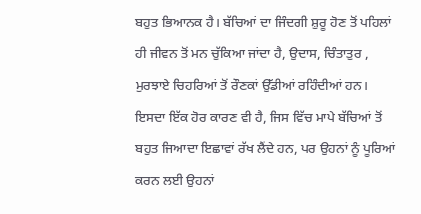ਬਹੁਤ ਭਿਆਨਕ ਹੈ। ਬੱਚਿਆਂ ਦਾ ਜਿੰਦਗੀ ਸ਼ੁਰੂ ਹੋਣ ਤੋਂ ਪਹਿਲਾਂ ਹੀ ਜੀਵਨ ਤੋਂ ਮਨ ਚੁੱਕਿਆ ਜਾਂਦਾ ਹੈ, ਉਦਾਸ, ਚਿੰਤਾਤੁਰ , ਮੁਰਝਾਏ ਚਿਹਰਿਆਂ ਤੋਂ ਰੌਣਕਾਂ ਉੱਡੀਆਂ ਰਹਿੰਦੀਆਂ ਹਨ। ਇਸਦਾ ਇੱਕ ਹੋਰ ਕਾਰਣ ਵੀ ਹੈ, ਜਿਸ ਵਿੱਚ ਮਾਪੇ ਬੱਚਿਆਂ ਤੋਂ ਬਹੁਤ ਜਿਆਦਾ ਇਛਾਵਾਂ ਰੱਖ ਲੈਂਦੇ ਹਨ, ਪਰ ਉਹਨਾਂ ਨੂੰ ਪੂਰਿਆਂ ਕਰਨ ਲਈ ਉਹਨਾਂ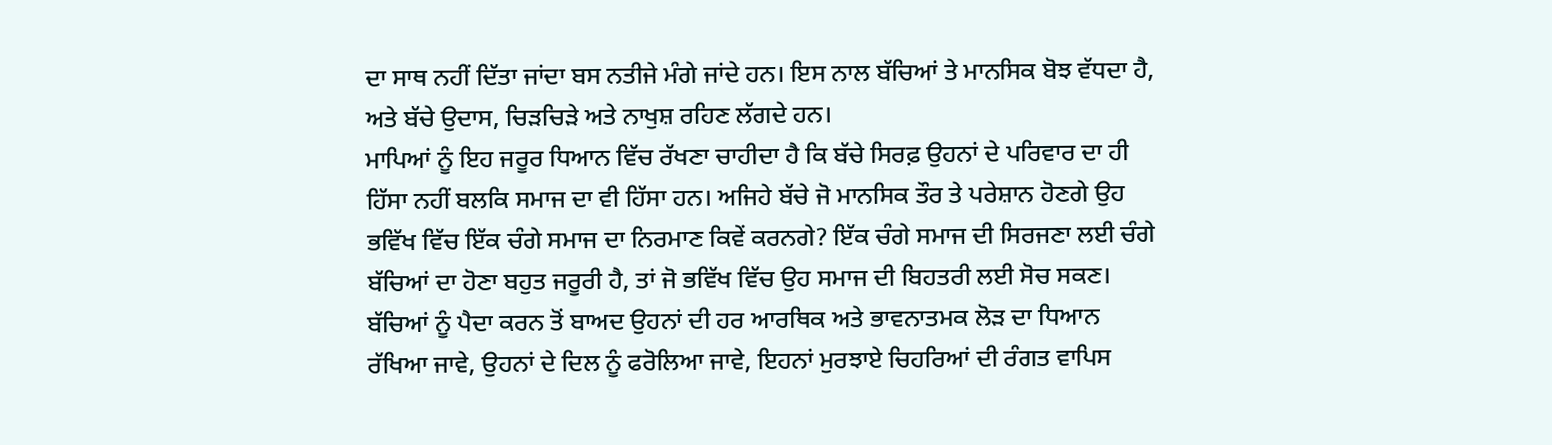ਦਾ ਸਾਥ ਨਹੀਂ ਦਿੱਤਾ ਜਾਂਦਾ ਬਸ ਨਤੀਜੇ ਮੰਗੇ ਜਾਂਦੇ ਹਨ। ਇਸ ਨਾਲ ਬੱਚਿਆਂ ਤੇ ਮਾਨਸਿਕ ਬੋਝ ਵੱਧਦਾ ਹੈ, ਅਤੇ ਬੱਚੇ ਉਦਾਸ, ਚਿੜਚਿੜੇ ਅਤੇ ਨਾਖੁਸ਼ ਰਹਿਣ ਲੱਗਦੇ ਹਨ।
ਮਾਪਿਆਂ ਨੂੰ ਇਹ ਜਰੂਰ ਧਿਆਨ ਵਿੱਚ ਰੱਖਣਾ ਚਾਹੀਦਾ ਹੈ ਕਿ ਬੱਚੇ ਸਿਰਫ਼ ਉਹਨਾਂ ਦੇ ਪਰਿਵਾਰ ਦਾ ਹੀ ਹਿੱਸਾ ਨਹੀਂ ਬਲਕਿ ਸਮਾਜ ਦਾ ਵੀ ਹਿੱਸਾ ਹਨ। ਅਜਿਹੇ ਬੱਚੇ ਜੋ ਮਾਨਸਿਕ ਤੌਰ ਤੇ ਪਰੇਸ਼ਾਨ ਹੋਣਗੇ ਉਹ ਭਵਿੱਖ ਵਿੱਚ ਇੱਕ ਚੰਗੇ ਸਮਾਜ ਦਾ ਨਿਰਮਾਣ ਕਿਵੇਂ ਕਰਨਗੇ? ਇੱਕ ਚੰਗੇ ਸਮਾਜ ਦੀ ਸਿਰਜਣਾ ਲਈ ਚੰਗੇ ਬੱਚਿਆਂ ਦਾ ਹੋਣਾ ਬਹੁਤ ਜਰੂਰੀ ਹੈ, ਤਾਂ ਜੋ ਭਵਿੱਖ ਵਿੱਚ ਉਹ ਸਮਾਜ ਦੀ ਬਿਹਤਰੀ ਲਈ ਸੋਚ ਸਕਣ। ਬੱਚਿਆਂ ਨੂੰ ਪੈਦਾ ਕਰਨ ਤੋਂ ਬਾਅਦ ਉਹਨਾਂ ਦੀ ਹਰ ਆਰਥਿਕ ਅਤੇ ਭਾਵਨਾਤਮਕ ਲੋੜ ਦਾ ਧਿਆਨ ਰੱਖਿਆ ਜਾਵੇ, ਉਹਨਾਂ ਦੇ ਦਿਲ ਨੂੰ ਫਰੋਲਿਆ ਜਾਵੇ, ਇਹਨਾਂ ਮੁਰਝਾਏ ਚਿਹਰਿਆਂ ਦੀ ਰੰਗਤ ਵਾਪਿਸ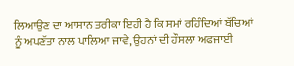ਲਿਆਉਣ ਦਾ ਆਸਾਨ ਤਰੀਕਾ ਇਹੀ ਹੈ ਕਿ ਸਮਾਂ ਰਹਿੰਦਿਆਂ ਬੱਚਿਆਂ ਨੂੰ ਅਪਣੱਤਾ ਨਾਲ ਪਾਲਿਆ ਜਾਵੇ, ਉਹਨਾਂ ਦੀ ਹੌਸਲਾ ਅਫਜਾਈ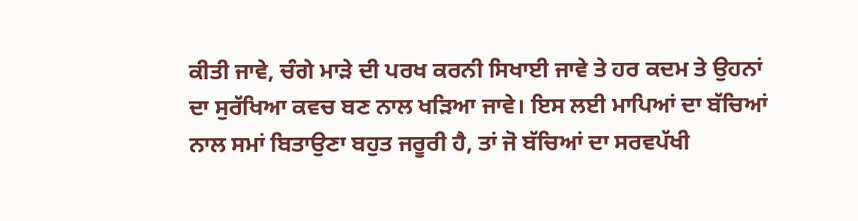ਕੀਤੀ ਜਾਵੇ, ਚੰਗੇ ਮਾੜੇ ਦੀ ਪਰਖ ਕਰਨੀ ਸਿਖਾਈ ਜਾਵੇ ਤੇ ਹਰ ਕਦਮ ਤੇ ਉਹਨਾਂ ਦਾ ਸੁਰੱਖਿਆ ਕਵਚ ਬਣ ਨਾਲ ਖੜਿਆ ਜਾਵੇ। ਇਸ ਲਈ ਮਾਪਿਆਂ ਦਾ ਬੱਚਿਆਂ ਨਾਲ ਸਮਾਂ ਬਿਤਾਉਣਾ ਬਹੁਤ ਜਰੂਰੀ ਹੈ, ਤਾਂ ਜੋ ਬੱਚਿਆਂ ਦਾ ਸਰਵਪੱਖੀ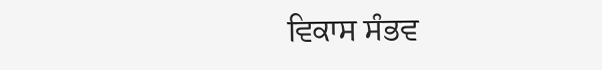ਵਿਕਾਸ ਸੰਭਵ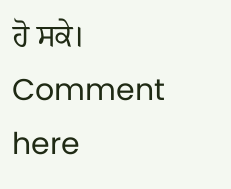ਹੋ ਸਕੇ।
Comment here